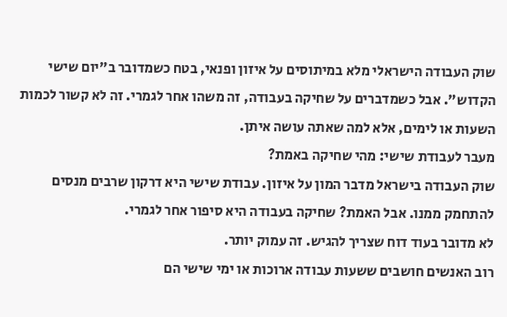שוק העבודה הישראלי מלא במיתוסים על איזון ופנאי, בטח כשמדובר ב"יום שישי הקדוש". אבל כשמדברים על שחיקה בעבודה, זה משהו אחר לגמרי. זה לא קשור לכמות השעות או לימים, אלא למה שאתה עושה איתן.
מעבר לעבודת שישי: מהי שחיקה באמת?
שוק העבודה בישראל מדבר המון על איזון. עבודת שישי היא דרקון שרבים מנסים להתחמק ממנו. אבל האמת? שחיקה בעבודה היא סיפור אחר לגמרי.
לא מדובר בעוד דוח שצריך להגיש. זה עמוק יותר.
רוב האנשים חושבים ששעות עבודה ארוכות או ימי שישי הם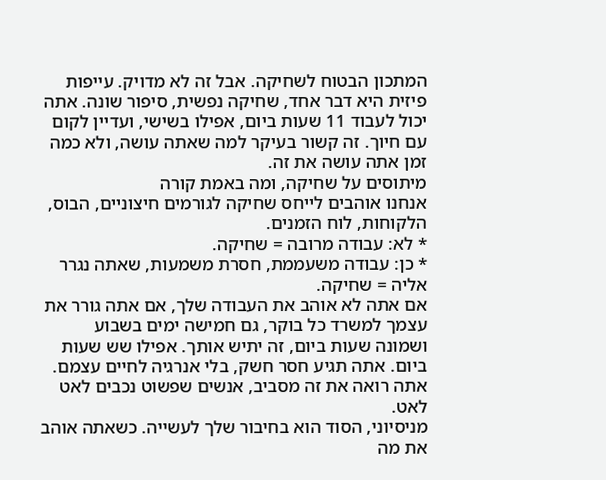המתכון הבטוח לשחיקה. אבל זה לא מדויק. עייפות פיזית היא דבר אחד, שחיקה נפשית, סיפור שונה. אתה יכול לעבוד 11 שעות ביום, אפילו בשישי, ועדיין לקום עם חיוך. זה קשור בעיקר למה שאתה עושה, ולא כמה זמן אתה עושה את זה.
מיתוסים על שחיקה, ומה באמת קורה
אנחנו אוהבים לייחס שחיקה לגורמים חיצוניים, הבוס, הלקוחות, לוח הזמנים.
* לא: עבודה מרובה = שחיקה.
* כן: עבודה משעממת, חסרת משמעות, שאתה נגרר אליה = שחיקה.
אם אתה לא אוהב את העבודה שלך, אם אתה גורר את עצמך למשרד כל בוקר, גם חמישה ימים בשבוע ושמונה שעות ביום, זה יתיש אותך. אפילו שש שעות ביום. אתה תגיע חסר חשק, בלי אנרגיה לחיים עצמם. אתה רואה את זה מסביב, אנשים שפשוט נכבים לאט לאט.
מניסיוני, הסוד הוא בחיבור שלך לעשייה. כשאתה אוהב את מה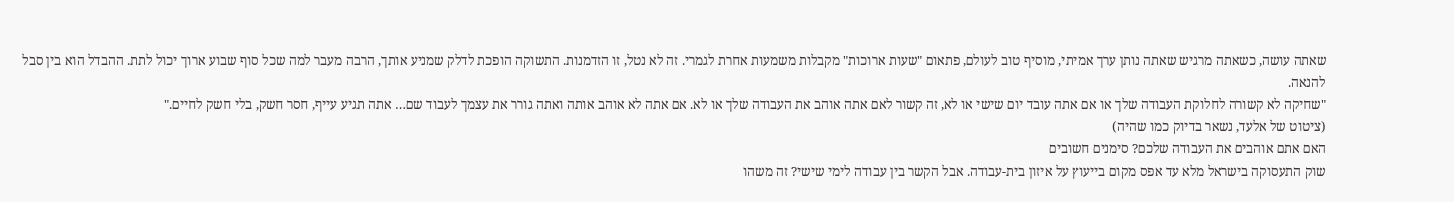שאתה עושה, כשאתה מרגיש שאתה נותן ערך אמיתי, מוסיף טוב לעולם, פתאום "שעות ארוכות" מקבלות משמעות אחרת לגמרי. זה לא נטל, זו הזדמנות. התשוקה הופכת לדלק שמניע אותך, הרבה מעבר למה שכל סוף שבוע ארוך יכול לתת. ההבדל הוא בין סבל להנאה.
"שחיקה לא קשורה לחלוקת העבודה שלך או אם אתה עובד יום שישי או לא, זה קשור לאם אתה אוהב את העבודה שלך או לא. אם אתה לא אוהב אותה ואתה גורר את עצמך לעבוד שם… אתה תגיע עייף, חסר חשק, בלי חשק לחיים."
(ציטוט של אלעד, נשאר בדיוק כמו שהיה)
האם אתם אוהבים את העבודה שלכם? סימנים חשובים
שוק התעסוקה בישראל מלא עד אפס מקום בייעוץ על איזון בית-עבודה. אבל הקשר בין עבודה לימי שישי? זה משהו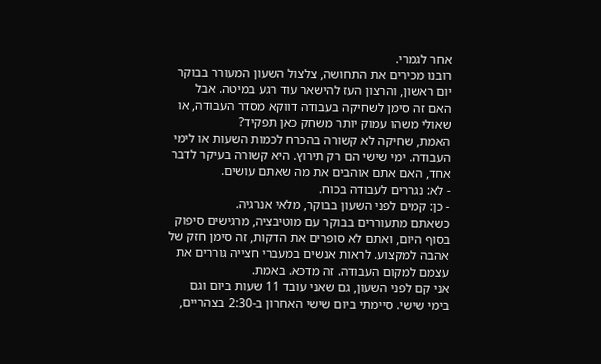אחר לגמרי.
רובנו מכירים את התחושה, צלצול השעון המעורר בבוקר יום ראשון, והרצון העז להישאר עוד רגע במיטה. אבל האם זה סימן לשחיקה בעבודה דווקא מסדר העבודה, או שאולי משהו עמוק יותר משחק כאן תפקיד?
האמת, שחיקה לא קשורה בהכרח לכמות השעות או לימי העבודה. ימי שישי הם רק תירוץ. היא קשורה בעיקר לדבר אחד, האם אתם אוהבים את מה שאתם עושים.
- לא: נגררים לעבודה בכוח.
- כן: קמים לפני השעון בבוקר, מלאי אנרגיה.
כשאתם מתעוררים בבוקר עם מוטיבציה, מרגישים סיפוק בסוף היום, ואתם לא סופרים את הדקות, זה סימן חזק של אהבה למקצוע. לראות אנשים במעברי חצייה גוררים את עצמם למקום העבודה. זה מדכא. באמת.
אני קם לפני השעון, גם שאני עובד 11 שעות ביום וגם בימי שישי. סיימתי ביום שישי האחרון ב-2:30 בצהריים,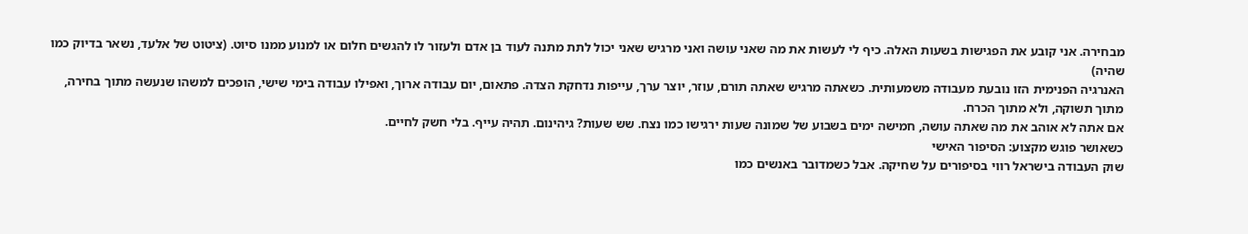מבחירה. אני קובע את הפגישות בשעות האלה. כיף לי לעשות את מה שאני עושה ואני מרגיש שאני יכול לתת מתנה לעוד בן אדם ולעזור לו להגשים חלום או למנוע ממנו סיוט. (ציטוט של אלעד, נשאר בדיוק כמו שהיה)
האנרגיה הפנימית הזו נובעת מעבודה משמעותית. כשאתה מרגיש שאתה תורם, עוזר, יוצר ערך, עייפות נדחקת הצדה. פתאום, יום עבודה ארוך, ואפילו עבודה בימי שישי, הופכים למשהו שנעשה מתוך בחירה, מתוך תשוקה, ולא מתוך הכרח.
אם אתה לא אוהב את מה שאתה עושה, חמישה ימים בשבוע של שמונה שעות ירגישו כמו נצח. שש שעות? גיהינום. תהיה עייף. בלי חשק לחיים.
כשאושר פוגש מקצוע: הסיפור האישי
שוק העבודה בישראל רווי בסיפורים על שחיקה. אבל כשמדובר באנשים כמו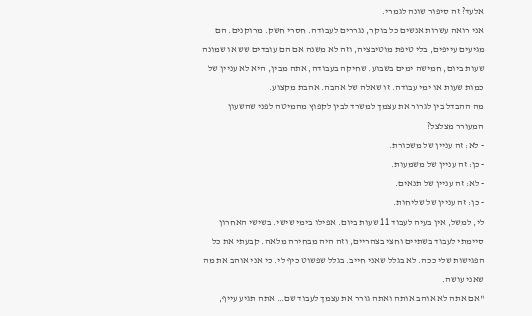אלעד? זה סיפור שונה לגמרי.
אני רואה עשרות אנשים כל בוקר, נגררים לעבודה. חסרי חשק. מרוקנים. הם מגיעים עייפים, בלי טיפת מוטיבציה, וזה לא משנה אם הם עובדים שש או שמונה שעות ביום, חמישה ימים בשבוע. שחיקה בעבודה, אתה מבין, היא לא עניין של כמות שעות או ימי עבודה. זו שאלה של אהבה. אהבת מקצוע.
מה ההבדל בין לגרור את עצמך למשרד לבין לקפוץ מהמיטה לפני שהשעון המעורר מצלצל?
- לא: זה עניין של משכורת.
- כן: זה עניין של משמעות.
- לא: זה עניין של תנאים.
- כן: זה עניין של שליחות.
לי, למשל, אין בעיה לעבוד 11 שעות ביום. אפילו בימי שישי. בשישי האחרון סיימתי לעבוד בשתיים וחצי בצהריים, וזה היה מבחירה מלאה. קבעתי את כל הפגישות שלי ככה. לא בגלל שאני חייב. בגלל שפשוט כיף לי. כי אני אוהב את מה שאני עושה.
"אם אתה לא אוהב אותה ואתה גורר את עצמך לעבוד שם… אתה תגיע עייף,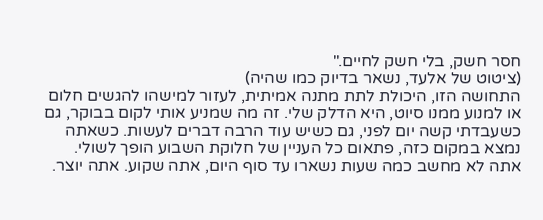חסר חשק, בלי חשק לחיים."
(ציטוט של אלעד, נשאר בדיוק כמו שהיה)
התחושה הזו, היכולת לתת מתנה אמיתית, לעזור למישהו להגשים חלום או למנוע ממנו סיוט, היא הדלק שלי. זה מה שמניע אותי לקום בבוקר, גם כשעבדתי קשה יום לפני, גם כשיש עוד הרבה דברים לעשות. כשאתה נמצא במקום כזה, פתאום כל העניין של חלוקת השבוע הופך לשולי. אתה לא מחשב כמה שעות נשארו עד סוף היום, אתה שקוע. אתה יוצר.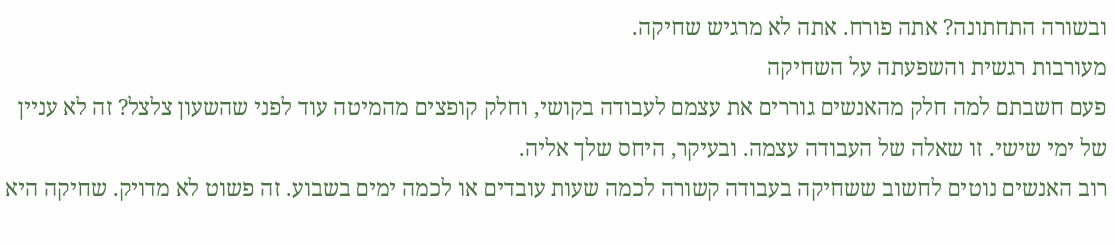ובשורה התחתונה? אתה פורח. אתה לא מרגיש שחיקה.
מעורבות רגשית והשפעתה על השחיקה
פעם חשבתם למה חלק מהאנשים גוררים את עצמם לעבודה בקושי, וחלק קופצים מהמיטה עוד לפני שהשעון צלצל? זה לא עניין של ימי שישי. זו שאלה של העבודה עצמה. ובעיקר, היחס שלך אליה.
רוב האנשים נוטים לחשוב ששחיקה בעבודה קשורה לכמה שעות עובדים או לכמה ימים בשבוע. זה פשוט לא מדויק. שחיקה היא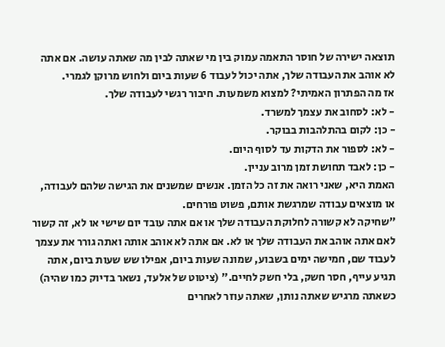תוצאה ישירה של חוסר התאמה עמוק בין מי שאתה לבין מה שאתה עושה. אם אתה לא אוהב את העבודה שלך, אתה יכול לעבוד 6 שעות ביום ולחוש מרוקן לגמרי.
אז מה הפתרון האמיתי? למצוא משמעות. חיבור רגשי לעבודה שלך.
- לא: לסחוב את עצמך למשרד.
- כן: לקום בהתלהבות בבוקר.
- לא: לספור את הדקות עד לסוף היום.
- כן: לאבד תחושת זמן מרוב עניין.
האמת היא, שאני רואה את זה כל הזמן. אנשים שמשנים את הגישה שלהם לעבודה, או מוצאים עבודה שמרגשת אותם, פשוט פורחים.
"שחיקה לא קשורה לחלוקת העבודה שלך או אם אתה עובד יום שישי או לא, זה קשור לאם אתה אוהב את העבודה שלך או לא. אם אתה לא אוהב אותה ואתה גורר את עצמך לעבוד שם, חמישה ימים בשבוע, שמונה שעות ביום, אפילו שש שעות ביום, אתה תגיע עייף, חסר חשק, בלי חשק לחיים." (ציטוט של אלעד, נשאר בדיוק כמו שהיה)
כשאתה מרגיש שאתה נותן, שאתה עוזר לאחרים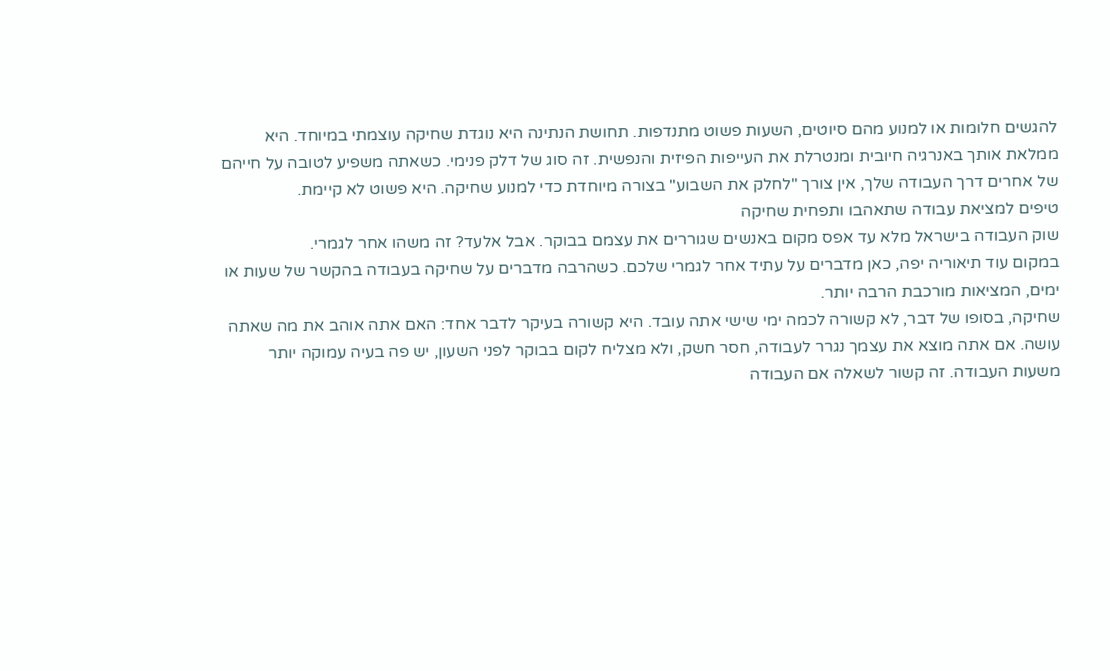להגשים חלומות או למנוע מהם סיוטים, השעות פשוט מתנדפות. תחושת הנתינה היא נוגדת שחיקה עוצמתי במיוחד. היא ממלאת אותך באנרגיה חיובית ומנטרלת את העייפות הפיזית והנפשית. זה סוג של דלק פנימי. כשאתה משפיע לטובה על חייהם של אחרים דרך העבודה שלך, אין צורך "לחלק את השבוע" בצורה מיוחדת כדי למנוע שחיקה. היא פשוט לא קיימת.
טיפים למציאת עבודה שתאהבו ותפחית שחיקה
שוק העבודה בישראל מלא עד אפס מקום באנשים שגוררים את עצמם בבוקר. אבל אלעד? זה משהו אחר לגמרי.
במקום עוד תיאוריה יפה, כאן מדברים על עתיד אחר לגמרי שלכם. כשהרבה מדברים על שחיקה בעבודה בהקשר של שעות או ימים, המציאות מורכבת הרבה יותר.
שחיקה, בסופו של דבר, לא קשורה לכמה ימי שישי אתה עובד. היא קשורה בעיקר לדבר אחד: האם אתה אוהב את מה שאתה עושה. אם אתה מוצא את עצמך נגרר לעבודה, חסר חשק, ולא מצליח לקום בבוקר לפני השעון, יש פה בעיה עמוקה יותר משעות העבודה. זה קשור לשאלה אם העבודה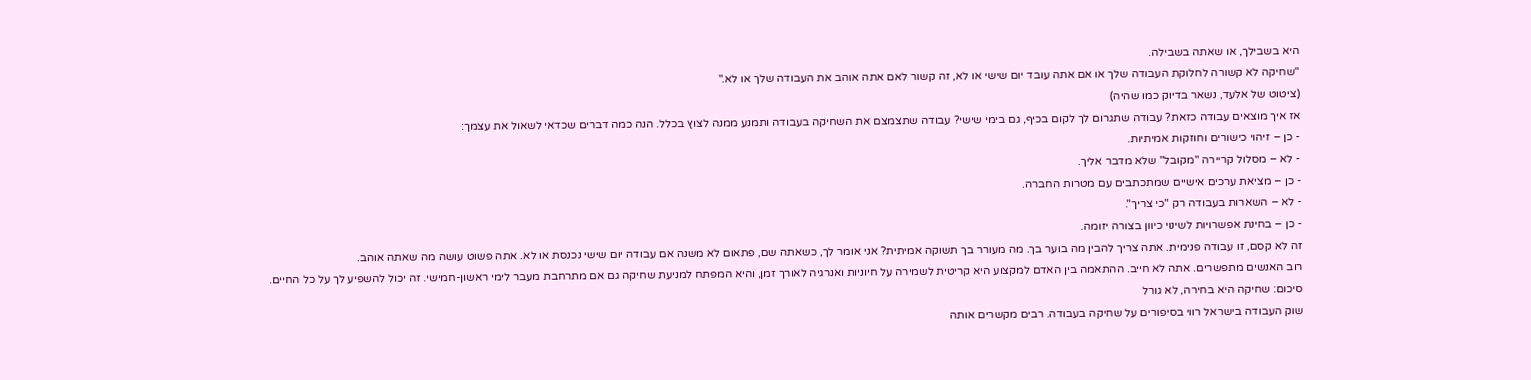היא בשבילך, או שאתה בשבילה.
"שחיקה לא קשורה לחלוקת העבודה שלך או אם אתה עובד יום שישי או לא, זה קשור לאם אתה אוהב את העבודה שלך או לא."
(ציטוט של אלעד, נשאר בדיוק כמו שהיה)
אז איך מוצאים עבודה כזאת? עבודה שתגרום לך לקום בכיף, גם בימי שישי? עבודה שתצמצם את השחיקה בעבודה ותמנע ממנה לצוץ בכלל. הנה כמה דברים שכדאי לשאול את עצמך:
- כן – זיהוי כישורים וחוזקות אמיתיות.
- לא – מסלול קריירה "מקובל" שלא מדבר אליך.
- כן – מציאת ערכים אישיים שמתכתבים עם מטרות החברה.
- לא – השארות בעבודה רק "כי צריך".
- כן – בחינת אפשרויות לשינוי כיוון בצורה יזומה.
זה לא קסם, זו עבודה פנימית. אתה צריך להבין מה בוער בך. מה מעורר בך תשוקה אמיתית? אני אומר לך, כשאתה שם, פתאום לא משנה אם עבודה יום שישי נכנסת או לא. אתה פשוט עושה מה שאתה אוהב.
רוב האנשים מתפשרים. אתה לא חייב. ההתאמה בין האדם למקצוע היא קריטית לשמירה על חיוניות ואנרגיה לאורך זמן, והיא המפתח למניעת שחיקה גם אם מתרחבת מעבר לימי ראשון-חמישי. זה יכול להשפיע לך על כל החיים.
סיכום: שחיקה היא בחירה, לא גורל
שוק העבודה בישראל רווי בסיפורים על שחיקה בעבודה. רבים מקשרים אותה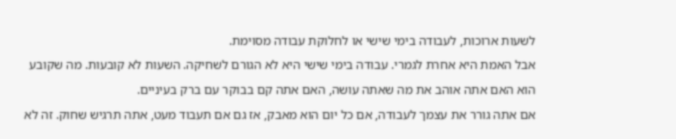לשעות ארוכות, לעבודה בימי שישי או לחלוקת עבודה מסוימת.
אבל האמת היא אחרת לגמרי. עבודה בימי שישי היא לא הגורם לשחיקה. השעות לא קובעות. מה שקובע הוא האם אתה אוהב את מה שאתה עושה, האם אתה קם בבוקר עם ברק בעיניים.
אם אתה גורר את עצמך לעבודה, אם כל יום הוא מאבק, אז גם אם תעבוד מעט, אתה תרגיש שחוק. זה לא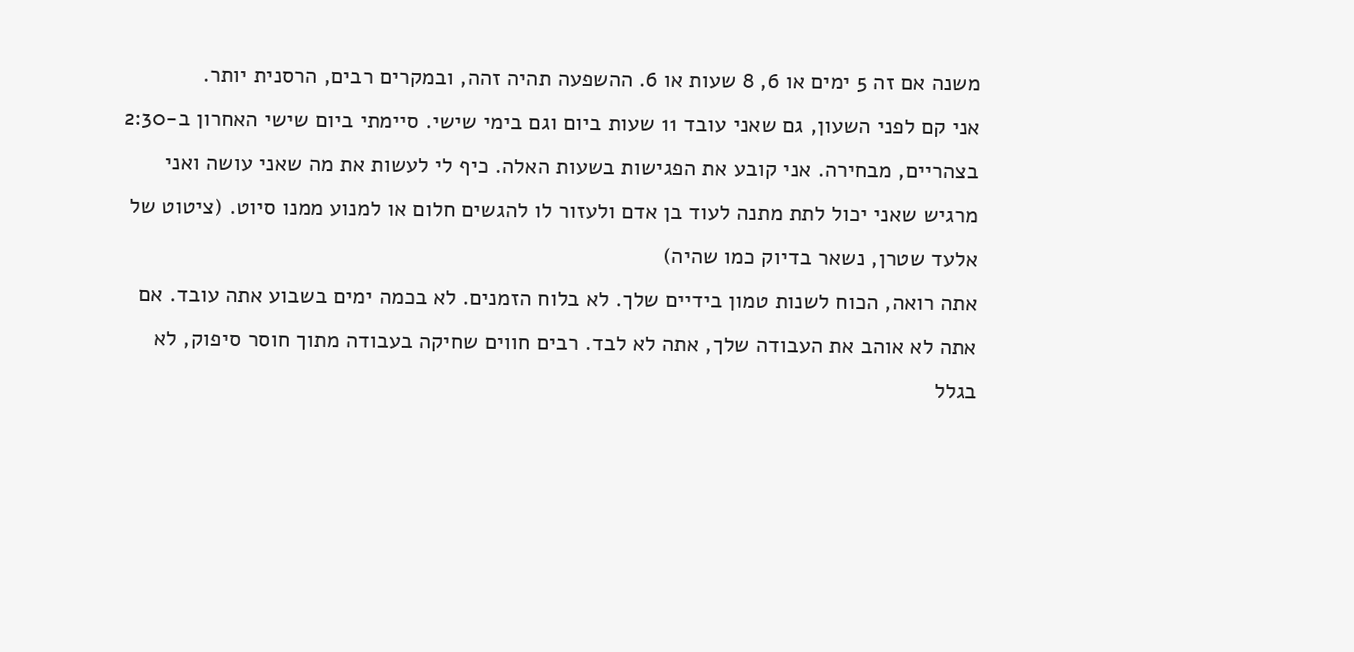משנה אם זה 5 ימים או 6, 8 שעות או 6. ההשפעה תהיה זהה, ובמקרים רבים, הרסנית יותר.
אני קם לפני השעון, גם שאני עובד 11 שעות ביום וגם בימי שישי. סיימתי ביום שישי האחרון ב-2:30 בצהריים, מבחירה. אני קובע את הפגישות בשעות האלה. כיף לי לעשות את מה שאני עושה ואני מרגיש שאני יכול לתת מתנה לעוד בן אדם ולעזור לו להגשים חלום או למנוע ממנו סיוט. (ציטוט של אלעד שטרן, נשאר בדיוק כמו שהיה)
אתה רואה, הכוח לשנות טמון בידיים שלך. לא בלוח הזמנים. לא בכמה ימים בשבוע אתה עובד. אם אתה לא אוהב את העבודה שלך, אתה לא לבד. רבים חווים שחיקה בעבודה מתוך חוסר סיפוק, לא בגלל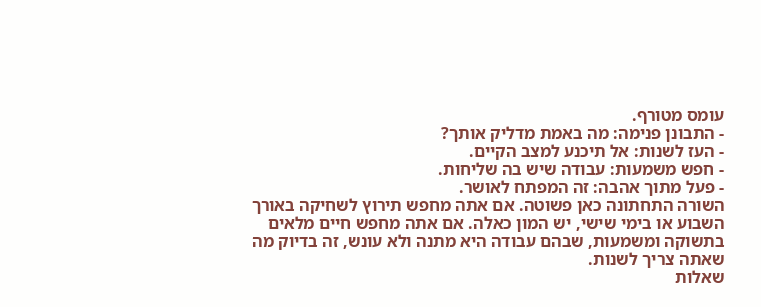עומס מטורף.
- התבונן פנימה: מה באמת מדליק אותך?
- העז לשנות: אל תיכנע למצב הקיים.
- חפש משמעות: עבודה שיש בה שליחות.
- פעל מתוך אהבה: זה המפתח לאושר.
השורה התחתונה כאן פשוטה. אם אתה מחפש תירוץ לשחיקה באורך השבוע או בימי שישי, יש המון כאלה. אם אתה מחפש חיים מלאים בתשוקה ומשמעות, שבהם עבודה היא מתנה ולא עונש, זה בדיוק מה שאתה צריך לשנות.
שאלות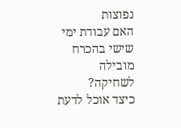נפוצות
האם עבודת ימי שישי בהכרח מובילה לשחיקה?
כיצד אוכל לדעת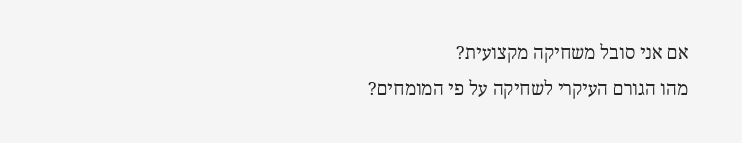אם אני סובל משחיקה מקצועית?
מהו הגורם העיקרי לשחיקה על פי המומחים?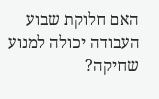האם חלוקת שבוע העבודה יכולה למנוע שחיקה?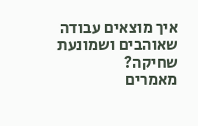איך מוצאים עבודה שאוהבים ושמונעת שחיקה?
מאמרים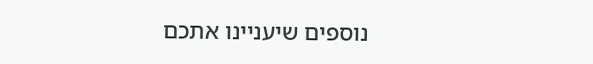נוספים שיעניינו אתכם